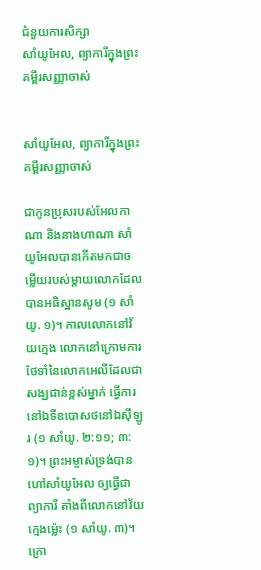ជំនួយការសិក្សា
សាំយូអែល, ព្យាការីក្នុងព្រះគម្ពីរសញ្ញាចាស់


សាំយូអែល, ព្យាការីក្នុងព្រះគម្ពីរសញ្ញាចាស់

ជាកូនប្រុសរបស់អែលកាណា និងនាងហាណា សាំយូអែលបានកើតមកជាចម្លើយរបស់ម្ដាយលោកដែលបានអធិស្ឋានសូម (១ សាំយូ. ១)។ កាលលោកនៅវ័យក្មេង លោកនៅក្រោមការថែទាំនៃលោកអេលីដែលជាសង្ឃជាន់ខ្ពស់ម្នាក់ ធ្វើការនៅឯទីឧបោសថនៅឯស៊ីឡូរ (១ សាំយូ. ២:១១; ៣:១)។ ព្រះអម្ចាស់ទ្រង់បានហៅសាំយូអែល ឲ្យធ្វើជាព្យាការី តាំងពីលោកនៅវ័យក្មេងម្ល៉េះ (១ សាំយូ. ៣)។ ក្រោ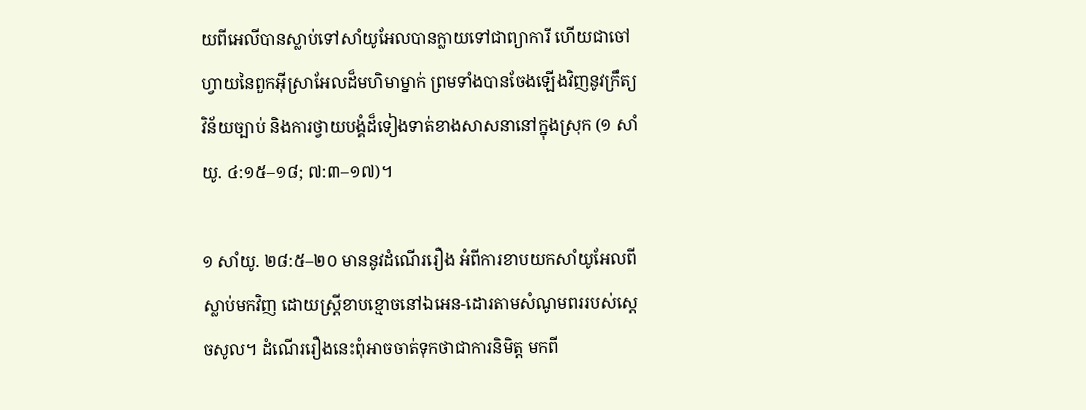យពីអេលីបានស្លាប់ទៅសាំយូអែលបានក្លាយទៅជាព្យាការី ហើយជាចៅហ្វាយនៃពួកអ៊ីស្រាអែលដ៏មហិមាម្នាក់ ព្រមទាំងបានចែងឡើងវិញនូវក្រឹត្យវិន័យច្បាប់ និងការថ្វាយបង្គំដ៏ទៀងទាត់ខាងសាសនានៅក្នុងស្រុក (១ សាំយូ. ៤:១៥–១៨; ៧:៣–១៧)។

១ សាំយូ. ២៨:៥–២០ មាននូវដំណើររឿង អំពីការខាបយកសាំយូអែលពីស្លាប់មកវិញ ដោយស្ត្រីខាបខ្មោចនៅឯអេន-ដោរតាមសំណូមពររបស់ស្ដេចសូល។ ដំណើររឿងនេះពុំអាចចាត់ទុកថាជាការនិមិត្ត មកពី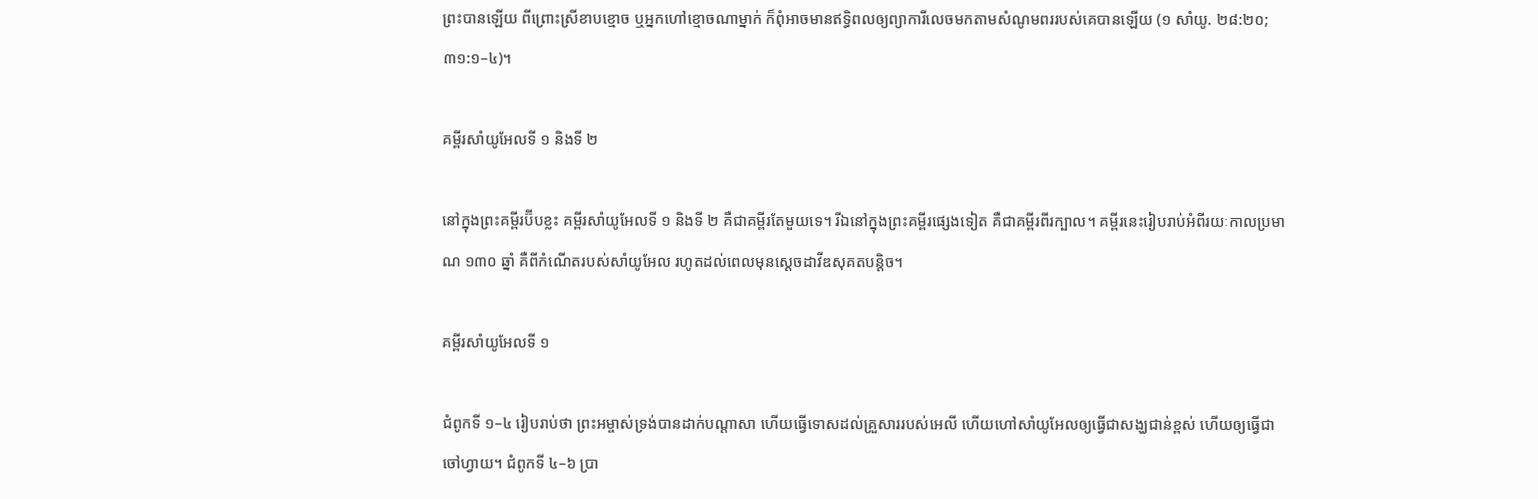ព្រះបានឡើយ ពីព្រោះស្រីខាបខ្មោច ឬអ្នកហៅខ្មោចណាម្នាក់ ក៏ពុំអាចមានឥទ្ធិពលឲ្យព្យាការីលេចមកតាមសំណូមពររបស់គេបានឡើយ (១ សាំយូ. ២៨:២០; ៣១:១–៤)។

គម្ពីរសាំយូអែលទី ១ និងទី ២

នៅក្នុងព្រះគម្ពីរប៊ីបខ្លះ គម្ពីរសាំយូអែលទី ១ និងទី ២ គឺជាគម្ពីរតែមួយទេ។ រីឯនៅក្នុងព្រះគម្ពីរផ្សេងទៀត គឺជាគម្ពីរពីរក្បាល។ គម្ពីរនេះរៀបរាប់អំពីរយៈកាលប្រមាណ ១៣០ ឆ្នាំ គឺពីកំណើតរបស់សាំយូអែល រហូតដល់ពេលមុនស្ដេចដាវីឌសុគតបន្តិច។

គម្ពីរសាំយូអែលទី ១

ជំពូកទី ១–៤ រៀបរាប់ថា ព្រះអម្ចាស់ទ្រង់បានដាក់បណ្ដាសា ហើយធ្វើទោសដល់គ្រួសាររបស់អេលី ហើយហៅសាំយូអែលឲ្យធ្វើជាសង្ឃជាន់ខ្ពស់ ហើយឲ្យធ្វើជាចៅហ្វាយ។ ជំពូកទី ៤–៦ ប្រា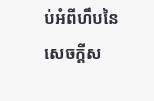ប់អំពីហឹបនៃសេចក្ដីស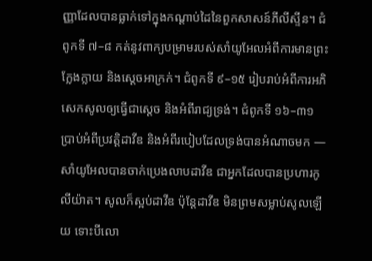ញ្ញាដែលបានធ្លាក់ទៅក្នុងកណ្ដាប់ដៃនៃពួកសាសន៍ភីលីស្ទីន។ ជំពូកទី ៧–៨ កត់នូវពាក្យបម្រាមរបស់សាំយូអែលអំពីការមានព្រះក្លែងក្លាយ និងស្ដេចអាក្រក់។ ជំពូកទី ៩–១៥ រៀបរាប់អំពីការអភិសេកសូលឲ្យធ្វើជាស្ដេច និងអំពីរាជ្យទ្រង់។ ជំពូកទី ១៦–៣១ ប្រាប់អំពីប្រវត្តិដាវីឌ និងអំពីរបៀបដែលទ្រង់បានអំណាចមក — សាំយូអែលបានចាក់ប្រេងលាបដាវីឌ ជាអ្នកដែលបានប្រហារកូលីយ៉ាត។ សូលក៏ស្អប់ដាវីឌ ប៉ុន្តែដាវីឌ មិនព្រមសម្លាប់សូលឡើយ ទោះបីលោ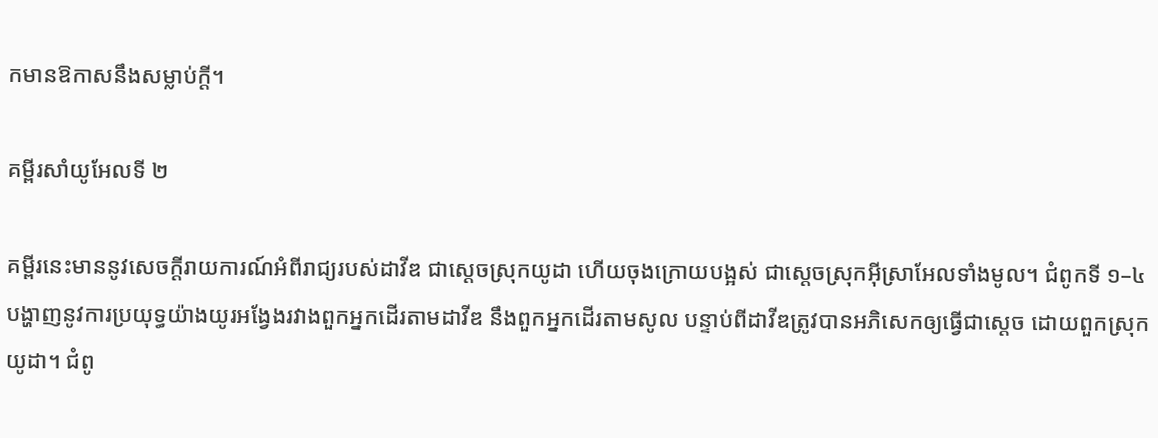កមានឱកាសនឹងសម្លាប់ក្ដី។

គម្ពីរសាំយូអែលទី ២

គម្ពីរនេះមាននូវសេចក្ដីរាយការណ៍អំពីរាជ្យរបស់ដាវីឌ ជាស្ដេចស្រុកយូដា ហើយចុងក្រោយបង្អស់ ជាស្ដេចស្រុកអ៊ីស្រាអែលទាំងមូល។ ជំពូកទី ១–៤ បង្ហាញនូវការប្រយុទ្ធយ៉ាងយូរអង្វែងរវាងពួកអ្នកដើរតាមដាវីឌ នឹងពួកអ្នកដើរតាមសូល បន្ទាប់ពីដាវីឌត្រូវបានអភិសេកឲ្យធ្វើជាស្ដេច ដោយពួកស្រុកយូដា។ ជំពូ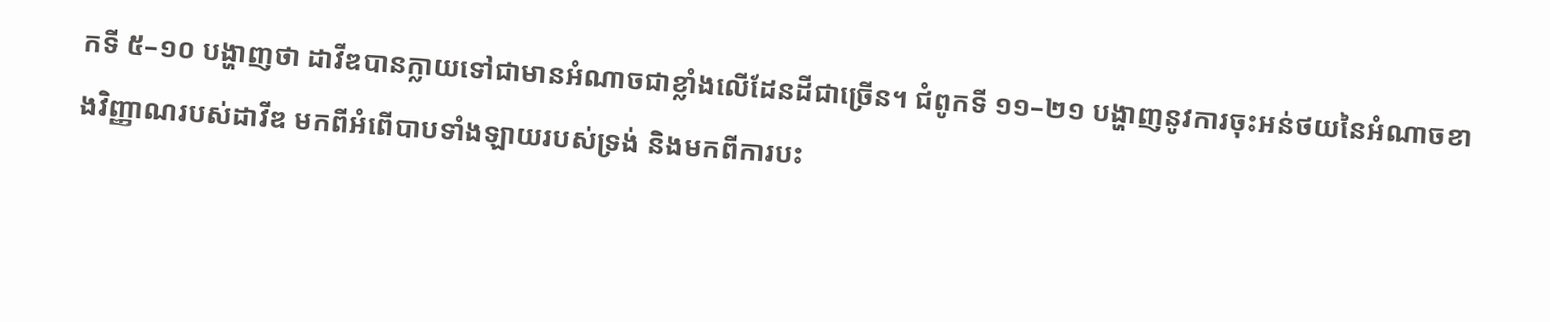កទី ៥–១០ បង្ហាញថា ដាវីឌបានក្លាយទៅជាមានអំណាចជាខ្លាំងលើដែនដីជាច្រើន។ ជំពូកទី ១១–២១ បង្ហាញនូវការចុះអន់ថយនៃអំណាចខាងវិញ្ញាណរបស់ដាវីឌ មកពីអំពើបាបទាំងឡាយរបស់ទ្រង់ និងមកពីការបះ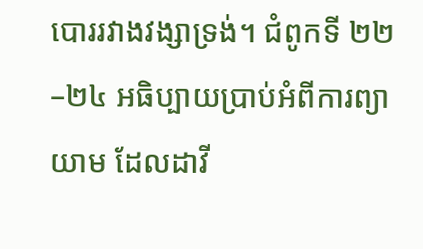បោររវាងវង្សាទ្រង់។ ជំពូកទី ២២–២៤ អធិប្បាយប្រាប់អំពីការព្យាយាម ដែលដាវី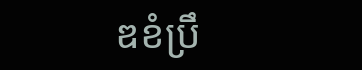ឌខំប្រឹ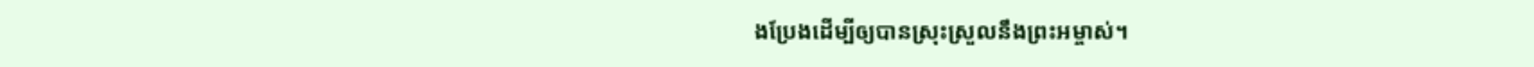ងប្រែងដើម្បីឲ្យបានស្រុះស្រួលនឹងព្រះអម្ចាស់។